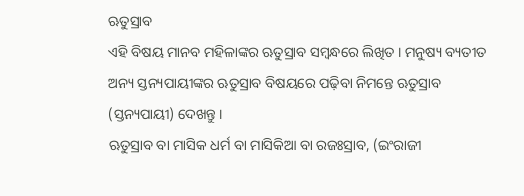ଋତୁସ୍ରାବ
ଏହି ବିଷୟ ମାନବ ମହିଳାଙ୍କର ଋତୁସ୍ରାବ ସମ୍ବନ୍ଧରେ ଲିଖିତ । ମନୁଷ୍ୟ ବ୍ୟତୀତ ଅନ୍ୟ ସ୍ତନ୍ୟପାୟୀଙ୍କର ଋତୁସ୍ରାବ ବିଷୟରେ ପଢ଼ିବା ନିମନ୍ତେ ଋତୁସ୍ରାବ (ସ୍ତନ୍ୟପାୟୀ) ଦେଖନ୍ତୁ ।
ଋତୁସ୍ରାବ ବା ମାସିକ ଧର୍ମ ବା ମାସିକିଆ ବା ରଜଃସ୍ରାବ, (ଇଂରାଜୀ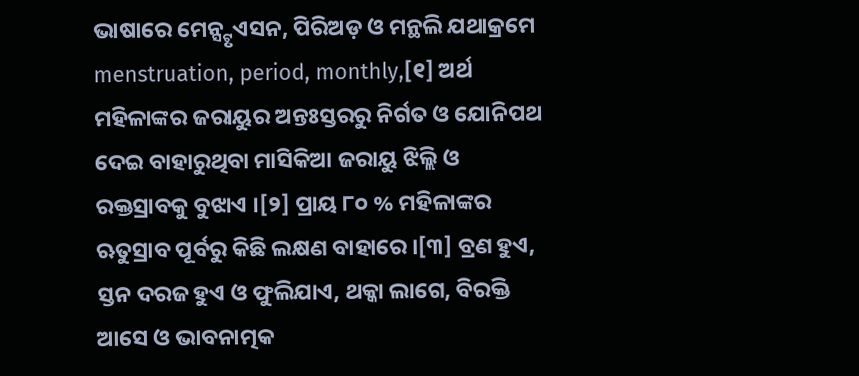ଭାଷାରେ ମେନ୍ସ୍ଟୃଏସନ, ପିରିଅଡ଼ ଓ ମନ୍ଥଲି ଯଥାକ୍ରମେ menstruation, period, monthly,[୧] ଅର୍ଥ ମହିଳାଙ୍କର ଜରାୟୁର ଅନ୍ତଃସ୍ତରରୁ ନିର୍ଗତ ଓ ଯୋନିପଥ ଦେଇ ବାହାରୁଥିବା ମାସିକିଆ ଜରାୟୁ ଝିଲ୍ଲି ଓ ରକ୍ତସ୍ରାବକୁ ବୁଝାଏ ।[୨] ପ୍ରାୟ ୮୦ % ମହିଳାଙ୍କର ଋତୁସ୍ରାବ ପୂର୍ବରୁ କିଛି ଲକ୍ଷଣ ବାହାରେ ।[୩] ବ୍ରଣ ହୁଏ, ସ୍ତନ ଦରଜ ହୁଏ ଓ ଫୁଲିଯାଏ, ଥକ୍କା ଲାଗେ, ବିରକ୍ତି ଆସେ ଓ ଭାବନାତ୍ମକ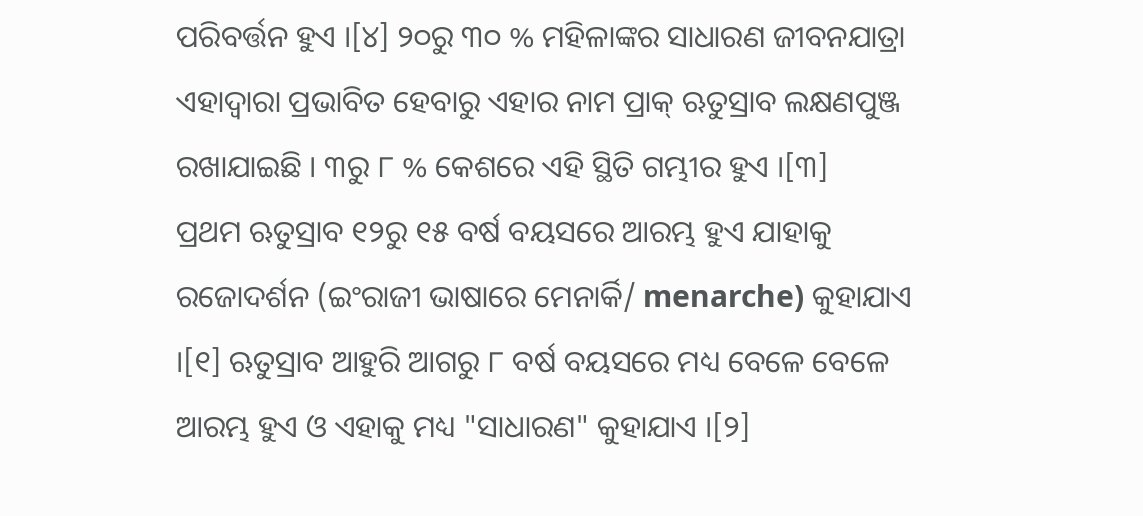ପରିବର୍ତ୍ତନ ହୁଏ ।[୪] ୨୦ରୁ ୩୦ % ମହିଳାଙ୍କର ସାଧାରଣ ଜୀବନଯାତ୍ରା ଏହାଦ୍ୱାରା ପ୍ରଭାବିତ ହେବାରୁ ଏହାର ନାମ ପ୍ରାକ୍ ଋତୁସ୍ରାବ ଲକ୍ଷଣପୁଞ୍ଜ ରଖାଯାଇଛି । ୩ରୁ ୮ % କେଶରେ ଏହି ସ୍ଥିତି ଗମ୍ଭୀର ହୁଏ ।[୩]
ପ୍ରଥମ ଋତୁସ୍ରାବ ୧୨ରୁ ୧୫ ବର୍ଷ ବୟସରେ ଆରମ୍ଭ ହୁଏ ଯାହାକୁ ରଜୋଦର୍ଶନ (ଇଂରାଜୀ ଭାଷାରେ ମେନାର୍କି/ menarche) କୁହାଯାଏ ।[୧] ଋତୁସ୍ରାବ ଆହୁରି ଆଗରୁ ୮ ବର୍ଷ ବୟସରେ ମଧ୍ୟ ବେଳେ ବେଳେ ଆରମ୍ଭ ହୁଏ ଓ ଏହାକୁ ମଧ୍ୟ "ସାଧାରଣ" କୁହାଯାଏ ।[୨]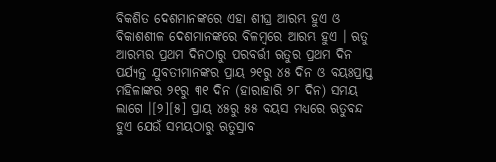ବିକଶିତ ଦେଶମାନଙ୍କରେ ଏହା ଶୀଘ୍ର ଆରମ୍ଭ ହୁଏ ଓ ବିକାଶଶୀଳ ଦେଶମାନଙ୍କରେ ବିଳମ୍ବରେ ଆରମ୍ଭ ହୁଏ । ଋତୁ ଆରମ୍ଭର ପ୍ରଥମ ଦିନଠାରୁ ପରବର୍ତ୍ତୀ ଋତୁର ପ୍ରଥମ ଦିନ ପର୍ଯ୍ୟନ୍ତ ଯୁବତୀମାନଙ୍କର ପ୍ରାୟ ୨୧ରୁ ୪୫ ଦିନ ଓ ବୟଃପ୍ରାପ୍ତ ମହିଳାଙ୍କର ୨୧ରୁ ୩୧ ଦିନ (ହାରାହାରି ୨୮ ଦିନ) ସମୟ ଲାଗେ ।[୨][୫] ପ୍ରାୟ ୪୫ରୁ ୫୫ ବୟସ ମଧ୍ୟରେ ଋତୁବନ୍ଦ ହୁଏ ଯେଉଁ ସମୟଠାରୁ ଋତୁସ୍ରାବ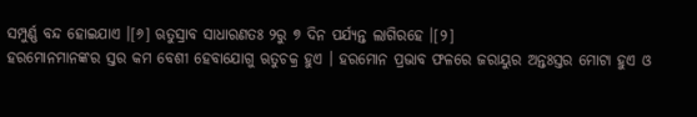ସମ୍ପୁର୍ଣ୍ଣ ବନ୍ଦ ହୋଇଯାଏ ।[୬] ଋତୁସ୍ରାବ ସାଧାରଣତଃ ୨ରୁ ୭ ଦିନ ପର୍ଯ୍ୟନ୍ତ ଲାଗିରହେ ।[୨]
ହରମୋନମାନଙ୍କର ସ୍ତର କମ ବେଶୀ ହେବାଯୋଗୁ ଋତୁଚକ୍ର ହୁଏ । ହରମୋନ ପ୍ରଭାବ ଫଳରେ ଜରାୟୁର ଅନ୍ତଃସ୍ତର ମୋଟା ହୁଏ ଓ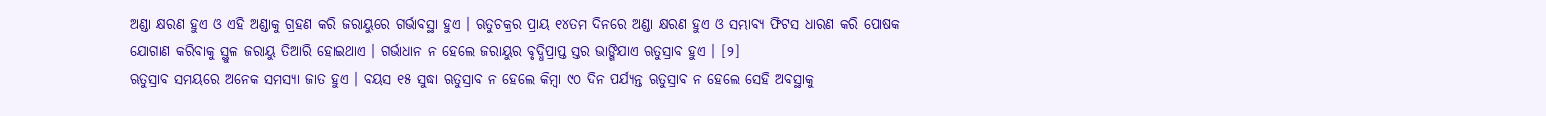ଅଣ୍ଡା କ୍ଷରଣ ହୁଏ ଓ ଏହି ଅଣ୍ଡାକୁ ଗ୍ରହଣ କରି ଜରାୟୁରେ ଗର୍ଭାବସ୍ଥା ହୁଏ । ଋତୁଚକ୍ରର ପ୍ରାୟ ୧୪ତମ ଦିନରେ ଅଣ୍ଡା କ୍ଷରଣ ହୁଏ ଓ ସମ୍ଭାବ୍ୟ ଫିଟସ ଧାରଣ କରି ପୋଷକ ଯୋଗାଣ କରିବାକୁ ସ୍ଥୁଳ ଜରାୟୁ ତିଆରି ହୋଇଥାଏ । ଗର୍ଭାଧାନ ନ ହେଲେ ଜରାୟୁର ବୃଦ୍ଧିପ୍ରାପ୍ତ ସ୍ତର ଭାଙ୍ଗିଯାଏ ଋତୁସ୍ରାବ ହୁଏ । [୨]
ଋତୁସ୍ରାବ ସମୟରେ ଅନେକ ସମସ୍ୟା ଜାତ ହୁଏ । ବୟସ ୧୫ ସୁଦ୍ଧା ଋତୁସ୍ରାବ ନ ହେଲେ କିମ୍ବା ୯୦ ଦିନ ପର୍ଯ୍ୟନ୍ତ ଋତୁସ୍ରାବ ନ ହେଲେ ସେହି ଅବସ୍ଥାକୁ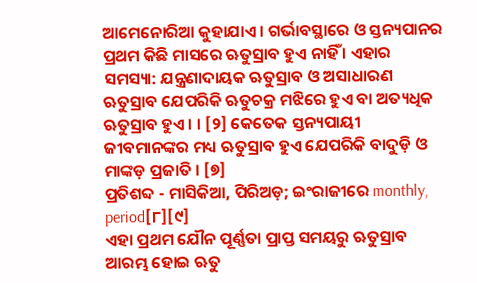ଆମେନୋରିଆ କୁହାଯାଏ । ଗର୍ଭାବସ୍ଥାରେ ଓ ସ୍ତନ୍ୟପାନର ପ୍ରଥମ କିଛି ମାସରେ ଋତୁସ୍ରାବ ହୁଏ ନାହିଁ । ଏହାର ସମସ୍ୟା: ଯନ୍ତ୍ରଣାଦାୟକ ଋତୁସ୍ରାବ ଓ ଅସାଧାରଣ ଋତୁସ୍ରାବ ଯେପରିକି ଋତୁଚକ୍ର ମଝିରେ ହୁଏ ବା ଅତ୍ୟଧିକ ଋତୁସ୍ରାବ ହୁଏ । । [୨] କେତେକ ସ୍ତନ୍ୟପାୟୀ ଜୀବମାନଙ୍କର ମଧ୍ୟ ଋତୁସ୍ରାବ ହୁଏ ଯେପରିକି ବାଦୁଡ଼ି ଓ ମାଙ୍କଡ଼ ପ୍ରଜାତି । [୭]
ପ୍ରତିଶବ୍ଦ - ମାସିକିଆ, ପିରିଅଡ଼; ଇଂରାଜୀରେ monthly, period[୮][୯]
ଏହା ପ୍ରଥମ ଯୌନ ପୂର୍ଣ୍ଣତା ପ୍ରାପ୍ତ ସମୟରୁ ଋତୁସ୍ରାବ ଆରମ୍ଭ ହୋଇ ଋତୁ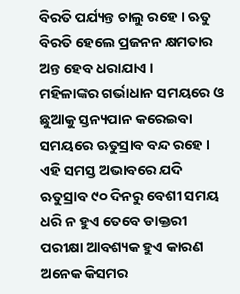ବିରତି ପର୍ଯ୍ୟନ୍ତ ଚାଲୁ ରହେ । ଋତୁ ବିରତି ହେଲେ ପ୍ରଜନନ କ୍ଷମତାର ଅନ୍ତ ହେବ ଧରାଯାଏ ।
ମହିଳାଙ୍କର ଗର୍ଭାଧାନ ସମୟରେ ଓ ଛୁଆକୁ ସ୍ତନ୍ୟପାନ କରେଇବା ସମୟରେ ଋତୁସ୍ରାବ ବନ୍ଦ ରହେ । ଏହି ସମସ୍ତ ଅଭାବରେ ଯଦି ଋତୁସ୍ରାବ ୯୦ ଦିନରୁ ବେଶୀ ସମୟ ଧରି ନ ହୁଏ ତେବେ ଡାକ୍ତରୀ ପରୀକ୍ଷା ଆବଶ୍ୟକ ହୁଏ କାରଣ ଅନେକ କିସମର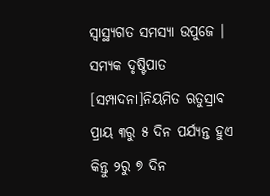ସ୍ୱାସ୍ଥ୍ୟଗତ ସମସ୍ୟା ଉପୁଜେ ।
ସମ୍ୟକ ଦୃଷ୍ଟିପାତ
[ସମ୍ପାଦନା]ନିୟମିତ ଋତୁସ୍ରାବ ପ୍ରାୟ ୩ରୁ ୫ ଦିନ ପର୍ଯ୍ୟନ୍ତ ହୁଏ କିନ୍ତୁ ୨ରୁ ୭ ଦିନ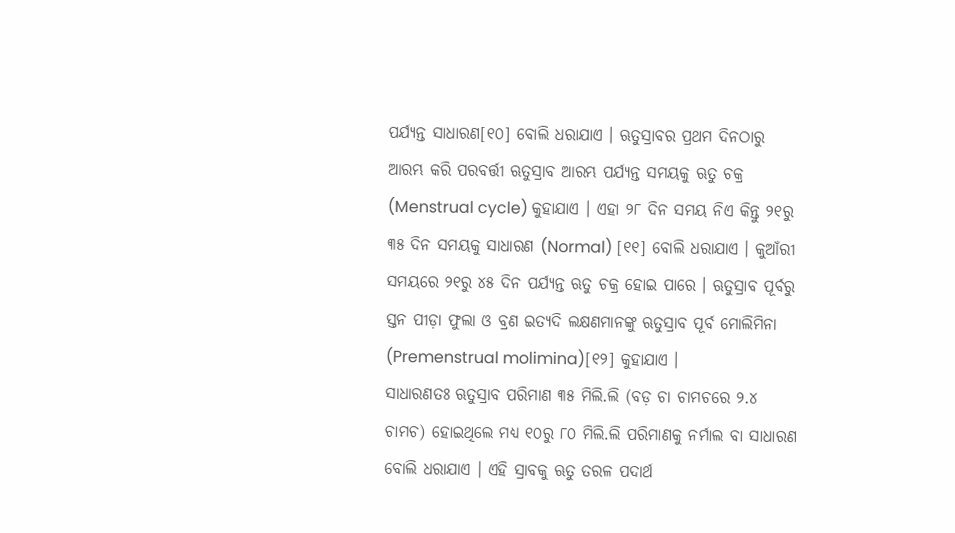ପର୍ଯ୍ୟନ୍ତ ସାଧାରଣ[୧୦] ବୋଲି ଧରାଯାଏ । ଋତୁସ୍ରାବର ପ୍ରଥମ ଦିନଠାରୁ ଆରମ୍ଭ କରି ପରବର୍ତ୍ତୀ ଋତୁସ୍ରାବ ଆରମ୍ଭ ପର୍ଯ୍ୟନ୍ତ ସମୟକୁ ଋତୁ ଚକ୍ର (Menstrual cycle) କୁହାଯାଏ । ଏହା ୨୮ ଦିନ ସମୟ ନିଏ କିନ୍ତୁ ୨୧ରୁ ୩୫ ଦିନ ସମୟକୁ ସାଧାରଣ (Normal) [୧୧] ବୋଲି ଧରାଯାଏ । କୁଆଁରୀ ସମୟରେ ୨୧ରୁ ୪୫ ଦିନ ପର୍ଯ୍ୟନ୍ତ ଋତୁ ଚକ୍ର ହୋଇ ପାରେ । ଋତୁସ୍ରାବ ପୂର୍ବରୁ ସ୍ତନ ପୀଡ଼ା ଫୁଲା ଓ ବ୍ରଣ ଇତ୍ୟଦି ଲକ୍ଷଣମାନଙ୍କୁ ଋତୁସ୍ରାବ ପୂର୍ବ ମୋଲିମିନା (Premenstrual molimina)[୧୨] କୁହାଯାଏ ।
ସାଧାରଣତଃ ଋତୁସ୍ରାବ ପରିମାଣ ୩୫ ମିଲି.ଲି (ବଡ଼ ଚା ଚାମଚରେ ୨.୪ ଚାମଚ) ହୋଇଥିଲେ ମଧ୍ୟ ୧୦ରୁ ୮୦ ମିଲି.ଲି ପରିମାଣକୁ ନର୍ମାଲ ବା ସାଧାରଣ ବୋଲି ଧରାଯାଏ । ଏହି ସ୍ରାବକୁ ଋତୁ ତରଳ ପଦାର୍ଥ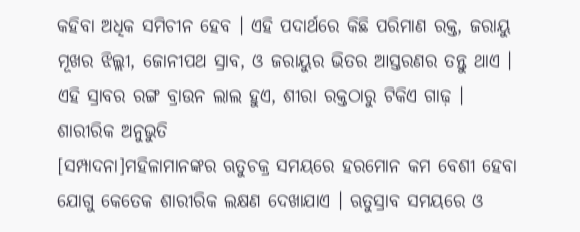କହିବା ଅଧିକ ସମିଚୀନ ହେବ । ଏହି ପଦାର୍ଥରେ କିଛି ପରିମାଣ ରକ୍ତ, ଜରାୟୁ ମୂଖର ଝିଲ୍ଲୀ, ଜୋନୀପଥ ସ୍ରାବ, ଓ ଜରାୟୁର ଭିତର ଆସ୍ତରଣର ତନ୍ତୁ ଥାଏ । ଏହି ସ୍ରାବର ରଙ୍ଗ ବ୍ରାଉନ ଲାଲ ହୁଏ, ଶୀରା ରକ୍ତଠାରୁ ଟିକିଏ ଗାଢ଼ ।
ଶାରୀରିକ ଅନୁଭୁତି
[ସମ୍ପାଦନା]ମହିଳାମାନଙ୍କର ଋତୁଚକ୍ର ସମୟରେ ହରମୋନ କମ ବେଶୀ ହେବା ଯୋଗୁ କେତେକ ଶାରୀରିକ ଲକ୍ଷଣ ଦେଖାଯାଏ । ଋତୁସ୍ରାବ ସମୟରେ ଓ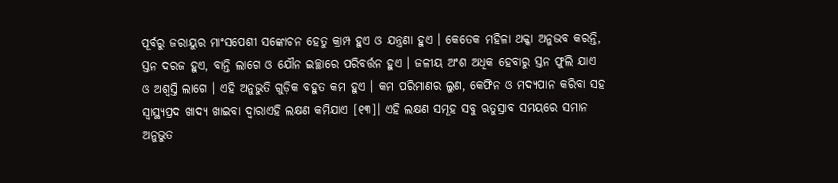ପୂର୍ବରୁ ଜରାୟୁର ମାଂସପେଶୀ ସଙ୍କୋଚନ ହେତୁ କ୍ରାମ୍ପ ହୁଏ ଓ ଯନ୍ତ୍ରଣା ହୁଏ । କେତେକ ମହିଳା ଥକ୍କା ଅନୁଭବ କରନ୍ତି, ସ୍ତନ ଦରଜ ହୁଏ, ବାନ୍ତି ଲାଗେ ଓ ଯୌନ ଇଚ୍ଛାରେ ପରିବର୍ତ୍ତନ ହୁଏ । ଜଳୀୟ ଅଂଶ ଅଧିକ ହେବାରୁ ସ୍ତନ ଫୁଲି ଯାଏ ଓ ଅଶ୍ୱସ୍ତି ଲାଗେ । ଏହି ଅନୁଭୁତି ଗୁଡ଼ିକ ବହୁତ କମ ହୁଏ । କମ ପରିମାଣର ଲୁଣ, କେଫିନ ଓ ମଦ୍ୟପାନ କରିବା ସହ ସ୍ୱାସ୍ଥ୍ୟପ୍ରଦ ଖାଦ୍ୟ ଖାଇବା ଦ୍ୱାରାଏହି ଲକ୍ଷଣ କମିଯାଏ [୧୩]। ଏହି ଲକ୍ଷଣ ସମୂହ ସବୁ ଋତୁସ୍ରାବ ସମୟରେ ସମାନ ଅନୁଭୁତ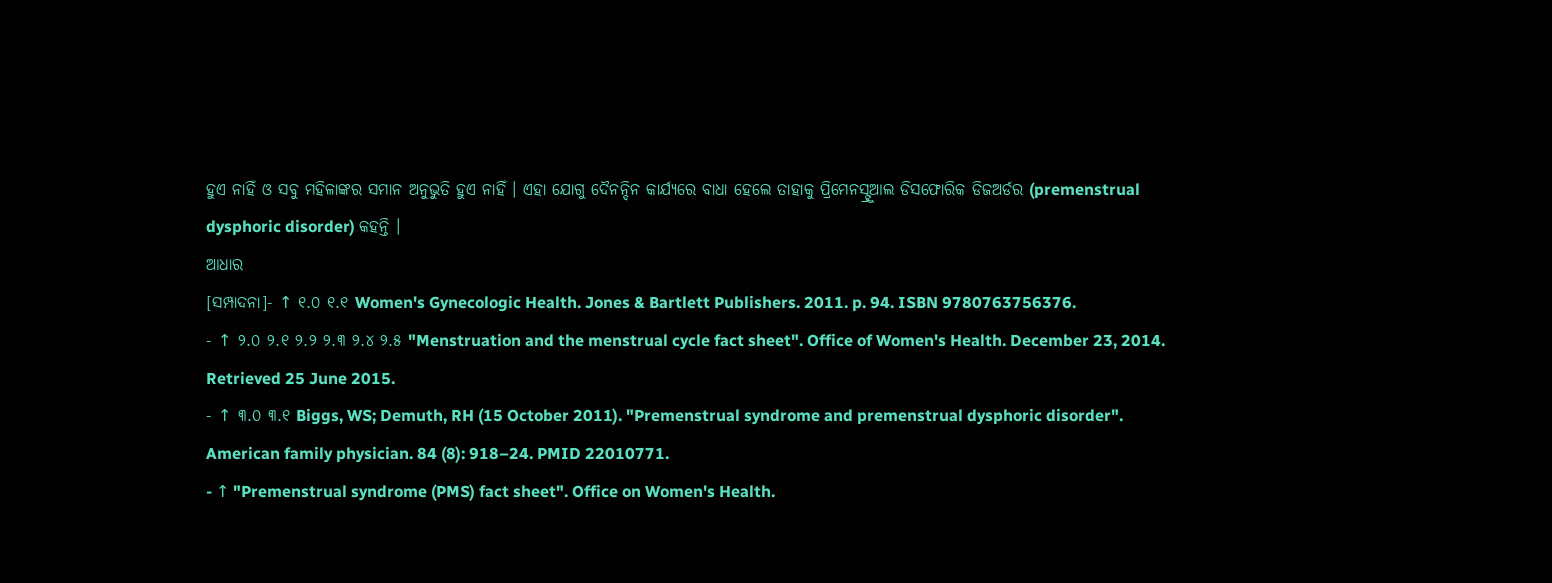ହୁଏ ନାହିଁ ଓ ସବୁ ମହିଳାଙ୍କର ସମାନ ଅନୁଭୁତି ହୁଏ ନାହିଁ । ଏହା ଯୋଗୁ ଦୈନନ୍ଦିନ କାର୍ଯ୍ୟରେ ବାଧା ହେଲେ ତାହାକୁ ପ୍ରିମେନସ୍ଟ୍ରୁଆଲ ଡିସଫୋରିକ ଡିଜଅର୍ଡର (premenstrual dysphoric disorder) କହନ୍ତି ।
ଆଧାର
[ସମ୍ପାଦନା]- ↑ ୧.୦ ୧.୧ Women's Gynecologic Health. Jones & Bartlett Publishers. 2011. p. 94. ISBN 9780763756376.
- ↑ ୨.୦ ୨.୧ ୨.୨ ୨.୩ ୨.୪ ୨.୫ "Menstruation and the menstrual cycle fact sheet". Office of Women's Health. December 23, 2014. Retrieved 25 June 2015.
- ↑ ୩.୦ ୩.୧ Biggs, WS; Demuth, RH (15 October 2011). "Premenstrual syndrome and premenstrual dysphoric disorder". American family physician. 84 (8): 918–24. PMID 22010771.
- ↑ "Premenstrual syndrome (PMS) fact sheet". Office on Women's Health.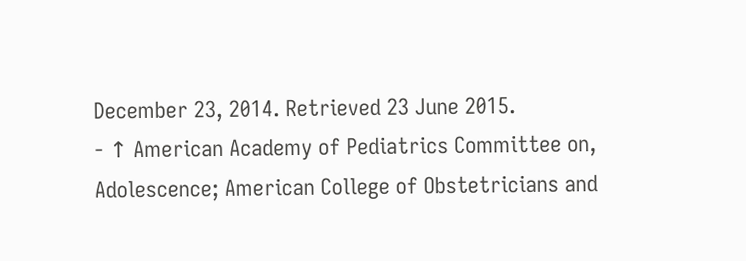December 23, 2014. Retrieved 23 June 2015.
- ↑ American Academy of Pediatrics Committee on, Adolescence; American College of Obstetricians and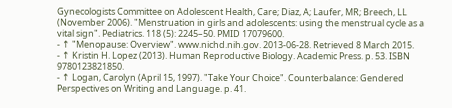Gynecologists Committee on Adolescent Health, Care; Diaz, A; Laufer, MR; Breech, LL (November 2006). "Menstruation in girls and adolescents: using the menstrual cycle as a vital sign". Pediatrics. 118 (5): 2245–50. PMID 17079600.
- ↑ "Menopause: Overview". www.nichd.nih.gov. 2013-06-28. Retrieved 8 March 2015.
- ↑ Kristin H. Lopez (2013). Human Reproductive Biology. Academic Press. p. 53. ISBN 9780123821850.
- ↑ Logan, Carolyn (April 15, 1997). "Take Your Choice". Counterbalance: Gendered Perspectives on Writing and Language. p. 41.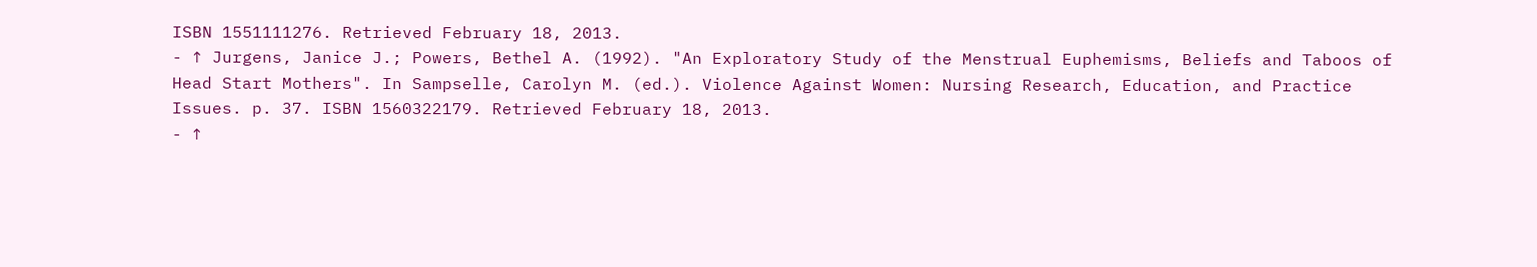ISBN 1551111276. Retrieved February 18, 2013.
- ↑ Jurgens, Janice J.; Powers, Bethel A. (1992). "An Exploratory Study of the Menstrual Euphemisms, Beliefs and Taboos of Head Start Mothers". In Sampselle, Carolyn M. (ed.). Violence Against Women: Nursing Research, Education, and Practice Issues. p. 37. ISBN 1560322179. Retrieved February 18, 2013.
- ↑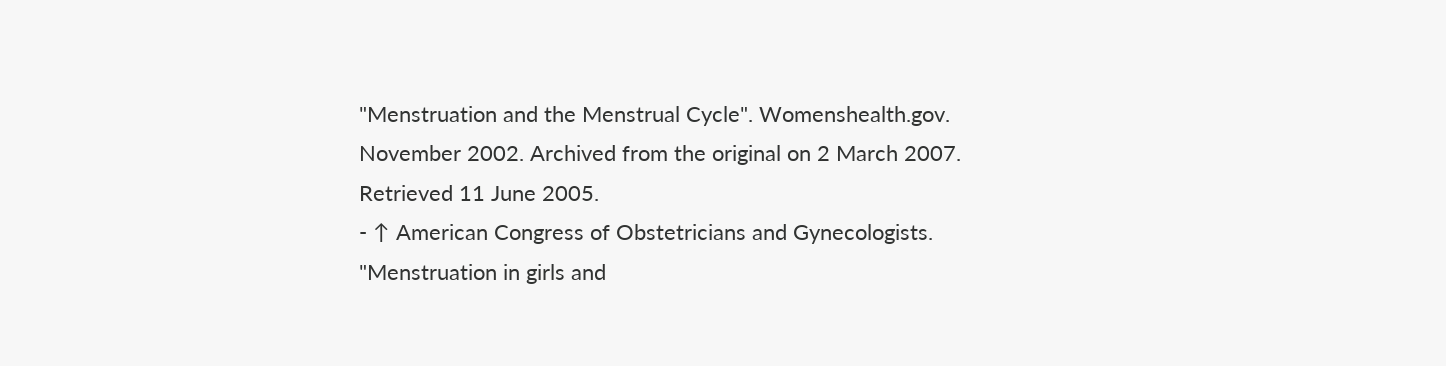"Menstruation and the Menstrual Cycle". Womenshealth.gov. November 2002. Archived from the original on 2 March 2007. Retrieved 11 June 2005.
- ↑ American Congress of Obstetricians and Gynecologists. "Menstruation in girls and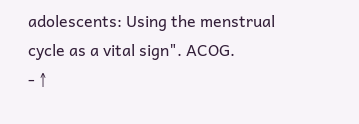adolescents: Using the menstrual cycle as a vital sign". ACOG.
- ↑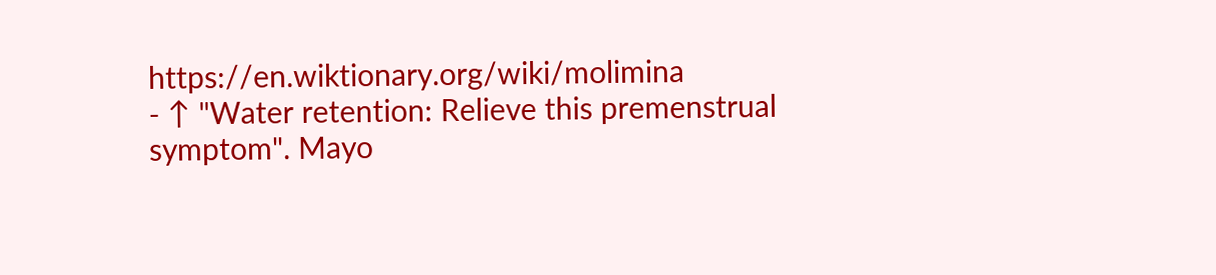https://en.wiktionary.org/wiki/molimina
- ↑ "Water retention: Relieve this premenstrual symptom". Mayo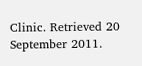Clinic. Retrieved 20 September 2011.